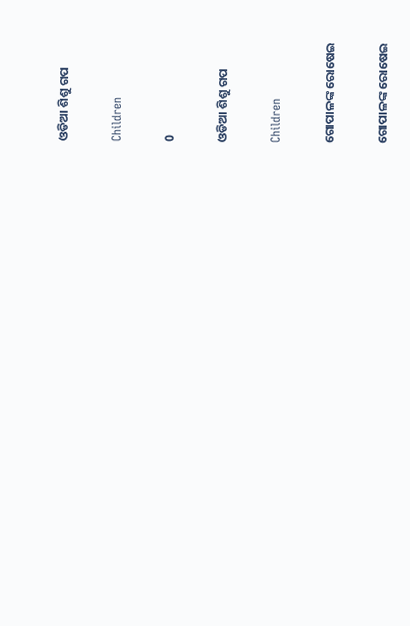ଓଡିଆ ଶିଶୁ ଗପ

Children

0

ଓଡିଆ ଶିଶୁ ଗପ

Children

ଗୋପାଳଙ୍କ ରୋଷେଇ

ଗୋପାଳଙ୍କ ରୋଷେଇ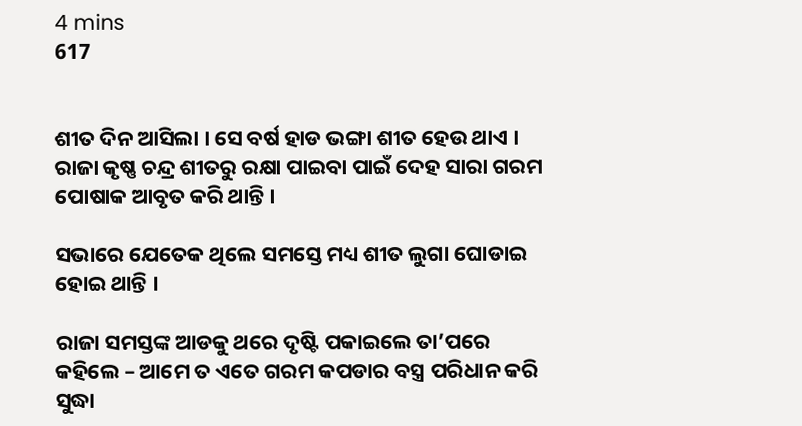4 mins
617


ଶୀତ ଦିନ ଆସିଲା । ସେ ବର୍ଷ ହାଡ ଭଙ୍ଗା ଶୀତ ହେଉ ଥାଏ । ରାଜା କୃଷ୍ଣ ଚନ୍ଦ୍ର ଶୀତରୁ ରକ୍ଷା ପାଇବା ପାଇଁ ଦେହ ସାରା ଗରମ ପୋଷାକ ଆବୃତ କରି ଥାନ୍ତି ।

ସଭାରେ ଯେତେକ ଥିଲେ ସମସ୍ତେ ମଧ୍ୟ ଶୀତ ଲୁଗା ଘୋଡାଇ ହୋଇ ଥାନ୍ତି ।

ରାଜା ସମସ୍ତଙ୍କ ଆଡକୁ ଥରେ ଦୃଷ୍ଟି ପକାଇଲେ ତା’ପରେ କହିଲେ – ଆମେ ତ ଏତେ ଗରମ କପଡାର ବସ୍ତ୍ର ପରିଧାନ କରି ସୁଦ୍ଧା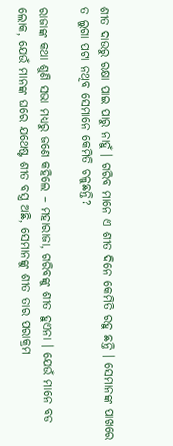ଶୀତ ଦାଉରୁ ରକ୍ଷା ପାଇ ପାରୁ ନାହୁଁ । ଗରିବ ମାନେ ଏ ଶୀତ ଦିନେ କେମିତି ରହୁ ଛନ୍ତି । ସେମାନଙ୍କ ପାଖରେ ତ ଲୁଗା ପଟା ନଥିବ ସେମାନେ କେମିତି ଚଳୁଛନ୍ତି?

ରାଜାଙ୍କ କଥା ଶୁଣି ସଭା ମଧ୍ୟରୁ ଜଣେ କହିଲେ – ମହାରାଜା, ଗରିବଙ୍କୁ ଶୀତ ହୁଏନା । ଯେଉଁ ମାନେ ବଡ ଲୋକ, ଯେଉଁ ମାନଙ୍କ ଘରେ ଯଥେଷ୍ଟ ଶୀତ ବସ୍ତ୍ର ଅଛି, ସେମାନଙ୍କୁ ଶୀତ ତାର ପରାକ୍ରମ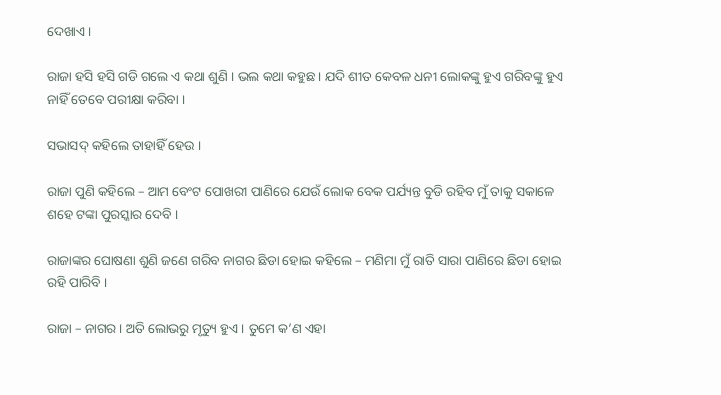ଦେଖାଏ ।

ରାଜା ହସି ହସି ଗଡି ଗଲେ ଏ କଥା ଶୁଣି । ଭଲ କଥା କହୁଛ । ଯଦି ଶୀତ କେବଳ ଧନୀ ଲୋକଙ୍କୁ ହୁଏ ଗରିବଙ୍କୁ ହୁଏ ନାହିଁ ତେବେ ପରୀକ୍ଷା କରିବା ।

ସଭାସଦ୍ କହିଲେ ତାହାହିଁ ହେଉ ।

ରାଜା ପୁଣି କହିଲେ – ଆମ ବେଂଟ ପୋଖରୀ ପାଣିରେ ଯେଉଁ ଲୋକ ବେକ ପର୍ଯ୍ୟନ୍ତ ବୁଡି ରହିବ ମୁଁ ତାକୁ ସକାଳେ ଶହେ ଟଙ୍କା ପୁରସ୍କାର ଦେବି ।

ରାଜାଙ୍କର ଘୋଷଣା ଶୁଣି ଜଣେ ଗରିବ ନାଗର ଛିଡା ହୋଇ କହିଲେ – ମଣିମା ମୁଁ ରାତି ସାରା ପାଣିରେ ଛିଡା ହୋଇ ରହି ପାରିବି ।

ରାଜା – ନାଗର । ଅତି ଲୋଭରୁ ମୃତ୍ୟୁ ହୁଏ । ତୁମେ କ’ଣ ଏହା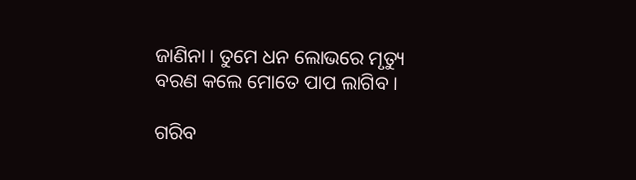ଜାଣିନା । ତୁମେ ଧନ ଲୋଭରେ ମୃତ୍ୟୁ ବରଣ କଲେ ମୋତେ ପାପ ଲାଗିବ ।

ଗରିବ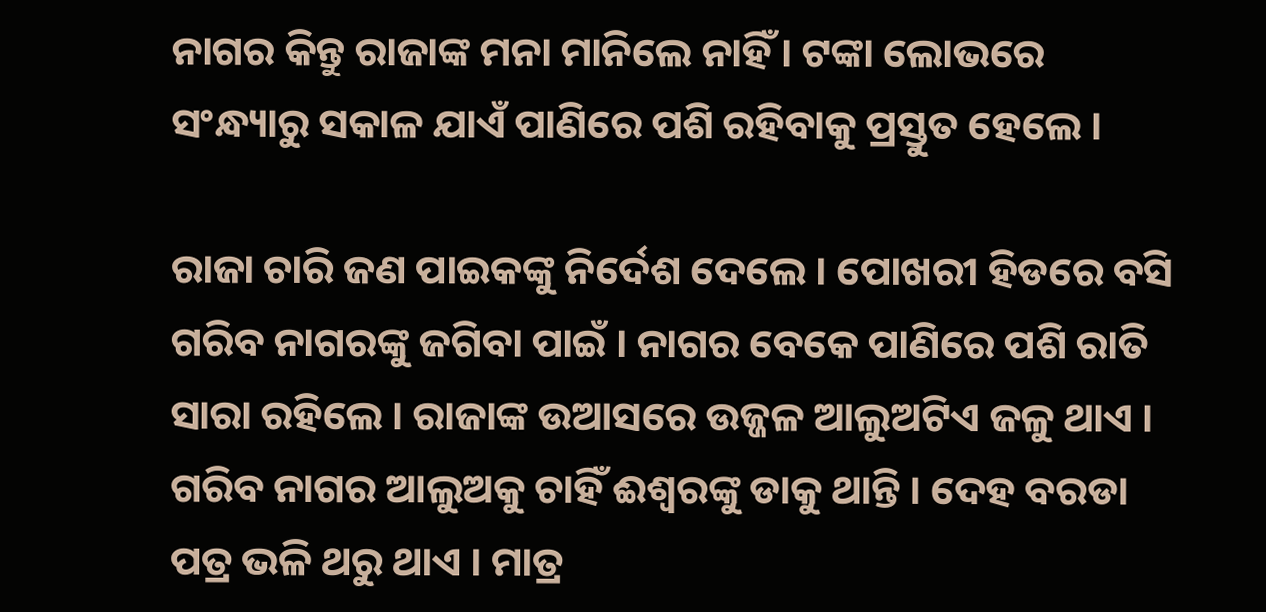ନାଗର କିନ୍ତୁ ରାଜାଙ୍କ ମନା ମାନିଲେ ନାହିଁ । ଟଙ୍କା ଲୋଭରେ ସଂନ୍ଧ୍ୟାରୁ ସକାଳ ଯାଏଁ ପାଣିରେ ପଶି ରହିବାକୁ ପ୍ରସ୍ତୁତ ହେଲେ ।

ରାଜା ଚାରି ଜଣ ପାଇକଙ୍କୁ ନିର୍ଦେଶ ଦେଲେ । ପୋଖରୀ ହିଡରେ ବସି ଗରିବ ନାଗରଙ୍କୁ ଜଗିବା ପାଇଁ । ନାଗର ବେକେ ପାଣିରେ ପଶି ରାତି ସାରା ରହିଲେ । ରାଜାଙ୍କ ଉଆସରେ ଉଜ୍ଜଳ ଆଲୁଅଟିଏ ଜଳୁ ଥାଏ । ଗରିବ ନାଗର ଆଲୁଅକୁ ଚାହିଁ ଈଶ୍ୱରଙ୍କୁ ଡାକୁ ଥାନ୍ତି । ଦେହ ବରଡା ପତ୍ର ଭଳି ଥରୁ ଥାଏ । ମାତ୍ର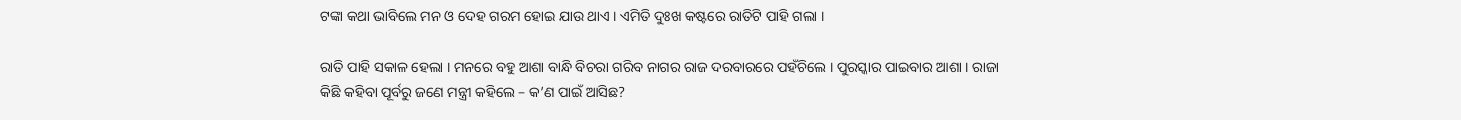ଟଙ୍କା କଥା ଭାବିଲେ ମନ ଓ ଦେହ ଗରମ ହୋଇ ଯାଉ ଥାଏ । ଏମିତି ଦୁଃଖ କଷ୍ଟରେ ରାତିଟି ପାହି ଗଲା ।

ରାତି ପାହି ସକାଳ ହେଲା । ମନରେ ବହୁ ଆଶା ବାନ୍ଧି ବିଚରା ଗରିବ ନାଗର ରାଜ ଦରବାରରେ ପହଁଚିଲେ । ପୁରସ୍କାର ପାଇବାର ଆଶା । ରାଜା କିଛି କହିବା ପୂର୍ବରୁ ଜଣେ ମନ୍ତ୍ରୀ କହିଲେ – କ’ଣ ପାଇଁ ଆସିଛ?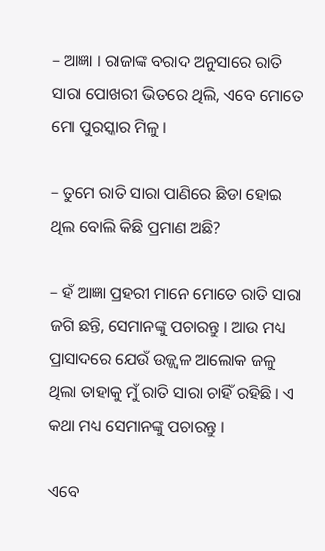– ଆଜ୍ଞା । ରାଜାଙ୍କ ବରାଦ ଅନୁସାରେ ରାତି ସାରା ପୋଖରୀ ଭିତରେ ଥିଲି, ଏବେ ମୋତେ ମୋ ପୁରସ୍କାର ମିଳୁ ।

– ତୁମେ ରାତି ସାରା ପାଣିରେ ଛିଡା ହୋଇ ଥିଲ ବୋଲି କିଛି ପ୍ରମାଣ ଅଛି?

– ହଁ ଆଜ୍ଞା ପ୍ରହରୀ ମାନେ ମୋତେ ରାତି ସାରା ଜଗି ଛନ୍ତି, ସେମାନଙ୍କୁ ପଚାରନ୍ତୁ । ଆଉ ମଧ୍ୟ ପ୍ରାସାଦରେ ଯେଉଁ ଉଜ୍ଜ୍ୱଳ ଆଲୋକ ଜଳୁ ଥିଲା ତାହାକୁ ମୁଁ ରାତି ସାରା ଚାହିଁ ରହିଛି । ଏ କଥା ମଧ୍ୟ ସେମାନଙ୍କୁ ପଚାରନ୍ତୁ ।

ଏବେ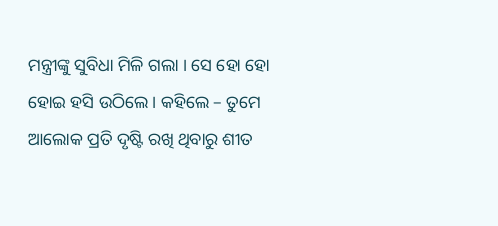ମନ୍ତ୍ରୀଙ୍କୁ ସୁବିଧା ମିଳି ଗଲା । ସେ ହୋ ହୋ ହୋଇ ହସି ଉଠିଲେ । କହିଲେ – ତୁମେ ଆଲୋକ ପ୍ରତି ଦୃଷ୍ଟି ରଖି ଥିବାରୁ ଶୀତ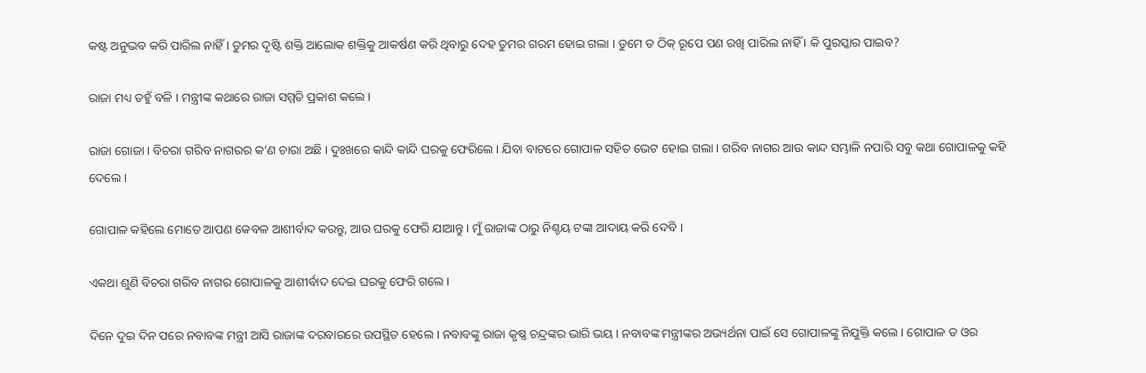କଷ୍ଟ ଅନୁଭବ କରି ପାରିଲ ନାହିଁ । ତୁମର ଦୃଷ୍ଟି ଶକ୍ତି ଆଲୋକ ଶକ୍ତିକୁ ଆକର୍ଷଣ କରି ଥିବାରୁ ଦେହ ତୁମର ଗରମ ହୋଇ ଗଲା । ତୁମେ ତ ଠିକ୍ ରୂପେ ପଣ ରଖି ପାରିଲ ନାହିଁ । କି ପୁରସ୍କାର ପାଇବ?

ରାଜା ମଧ୍ୟ ତହୁଁ ବଳି । ମନ୍ତ୍ରୀଙ୍କ କଥାରେ ରାଜା ସମ୍ମତି ପ୍ରକାଶ କଲେ ।

ରାଜା ଗୋଜା । ବିଚରା ଗରିବ ନାଗରର କ’ଣ ଚାରା ଅଛି । ଦୁଃଖରେ କାନ୍ଦି କାନ୍ଦି ଘରକୁ ଫେରିଲେ । ଯିବା ବାଟରେ ଗୋପାଳ ସହିତ ଭେଟ ହୋଇ ଗଲା । ଗରିବ ନାଗର ଆଉ କାନ୍ଦ ସମ୍ଭାଳି ନପାରି ସବୁ କଥା ଗୋପାଳକୁ କହି ଦେଲେ ।

ଗୋପାଳ କହିଲେ ମୋତେ ଆପଣ କେବଳ ଆଶୀର୍ବାଦ କରନ୍ତୁ, ଆଉ ଘରକୁ ଫେରି ଯାଆନ୍ତୁ । ମୁଁ ରାଜାଙ୍କ ଠାରୁ ନିଶ୍ଚୟ ଟଙ୍କା ଆଦାୟ କରି ଦେବି ।

ଏକଥା ଶୁଣି ବିଚରା ଗରିବ ନାଗର ଗୋପାଳକୁ ଆଶୀର୍ବାଦ ଦେଇ ଘରକୁ ଫେରି ଗଲେ ।

ଦିନେ ଦୁଇ ଦିନ ପରେ ନବାବଙ୍କ ମନ୍ତ୍ରୀ ଆସି ରାଜାଙ୍କ ଦରବାରରେ ଉପସ୍ଥିତ ହେଲେ । ନବାବଙ୍କୁ ରାଜା କୃଷ୍ଣ ଚନ୍ଦ୍ରଙ୍କର ଭାରି ଭୟ । ନବାବଙ୍କ ମନ୍ତ୍ରୀଙ୍କର ଅଭ୍ୟର୍ଥନା ପାଇଁ ସେ ଗୋପାଳଙ୍କୁ ନିଯୁକ୍ତି କଲେ । ଗୋପାଳ ତ ଓର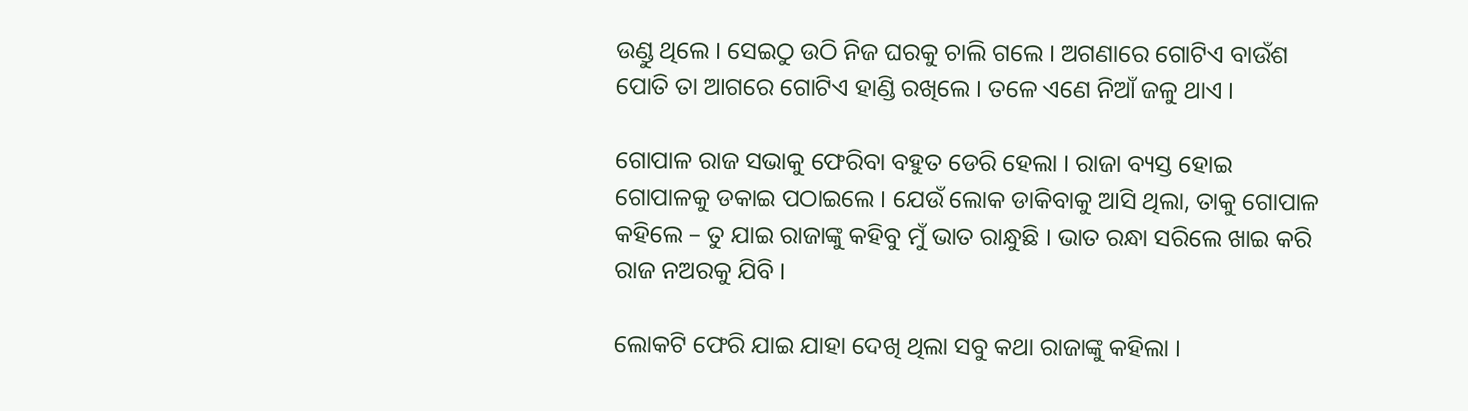ଉଣ୍ଡୁ ଥିଲେ । ସେଇଠୁ ଉଠି ନିଜ ଘରକୁ ଚାଲି ଗଲେ । ଅଗଣାରେ ଗୋଟିଏ ବାଉଁଶ ପୋତି ତା ଆଗରେ ଗୋଟିଏ ହାଣ୍ଡି ରଖିଲେ । ତଳେ ଏଣେ ନିଆଁ ଜଳୁ ଥାଏ ।

ଗୋପାଳ ରାଜ ସଭାକୁ ଫେରିବା ବହୁତ ଡେରି ହେଲା । ରାଜା ବ୍ୟସ୍ତ ହୋଇ ଗୋପାଳକୁ ଡକାଇ ପଠାଇଲେ । ଯେଉଁ ଲୋକ ଡାକିବାକୁ ଆସି ଥିଲା, ତାକୁ ଗୋପାଳ କହିଲେ – ତୁ ଯାଇ ରାଜାଙ୍କୁ କହିବୁ ମୁଁ ଭାତ ରାନ୍ଧୁଛି । ଭାତ ରନ୍ଧା ସରିଲେ ଖାଇ କରି ରାଜ ନଅରକୁ ଯିବି ।

ଲୋକଟି ଫେରି ଯାଇ ଯାହା ଦେଖି ଥିଲା ସବୁ କଥା ରାଜାଙ୍କୁ କହିଲା ।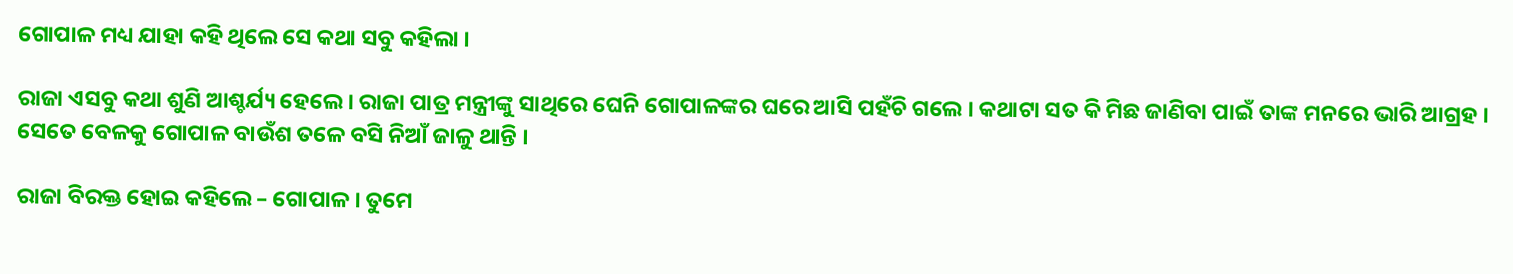ଗୋପାଳ ମଧ୍ୟ ଯାହା କହି ଥିଲେ ସେ କଥା ସବୁ କହିଲା ।

ରାଜା ଏସବୁ କଥା ଶୁଣି ଆଶ୍ଚର୍ଯ୍ୟ ହେଲେ । ରାଜା ପାତ୍ର ମନ୍ତ୍ରୀଙ୍କୁ ସାଥିରେ ଘେନି ଗୋପାଳଙ୍କର ଘରେ ଆସି ପହଁଚି ଗଲେ । କଥାଟା ସତ କି ମିଛ ଜାଣିବା ପାଇଁ ତାଙ୍କ ମନରେ ଭାରି ଆଗ୍ରହ । ସେତେ ବେଳକୁ ଗୋପାଳ ବାଉଁଶ ତଳେ ବସି ନିଆଁ ଜାଳୁ ଥାନ୍ତି ।

ରାଜା ବିରକ୍ତ ହୋଇ କହିଲେ – ଗୋପାଳ । ତୁମେ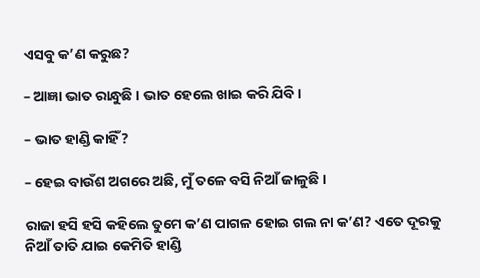ଏସବୁ କ’ଣ କରୁଛ?

– ଆଜ୍ଞା ଭାତ ରାନ୍ଧୁଛି । ଭାତ ହେଲେ ଖାଇ କରି ଯିବି ।

– ଭାତ ହାଣ୍ଡି କାହିଁ?

– ହେଇ ବାଉଁଶ ଅଗରେ ଅଛି, ମୁଁ ତଳେ ବସି ନିଆଁ ଜାଳୁଛି ।

ରାଜା ହସି ହସି କହିଲେ ତୁମେ କ’ଣ ପାଗଳ ହୋଇ ଗଲ ନା କ’ଣ? ଏତେ ଦୂରକୁ ନିଆଁ ତାତି ଯାଇ କେମିତି ହାଣ୍ଡି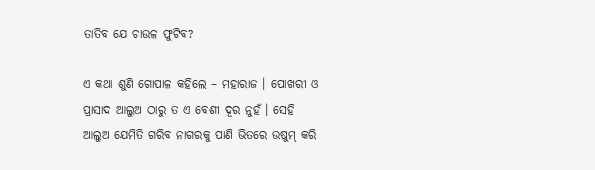ତାତିବ ଯେ ଚାଉଳ ଫୁଟିବ?

ଏ କଥା ଶୁଣି ଗୋପାଳ କହିଲେ – ମହାରାଜ । ପୋଖରୀ ଓ ପ୍ରାସାଦ ଆଲୁଅ ଠାରୁ ତ ଏ ବେଶୀ ଦୂର ନୁହଁ । ସେହି ଆଲୁଅ ଯେମିତି ଗରିବ ନାଗରକୁ ପାଣି ଭିତରେ ଉଷୁମ୍ କରି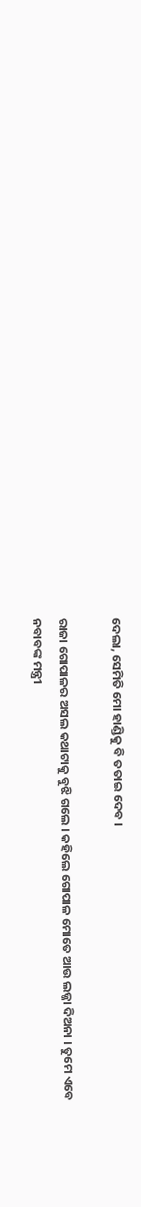ଦେଲା, ସେମିତି ମୋ ହାଣ୍ଡିକୁ ବି ତତାଇ ଦେବ ।

ରାଜା ଗୋପାଳର ଅସଲ କଥାଟାକୁ ବୁଝି ଗଲେ । କହିଲେ ଗୋପାଳ ମୋତେ ଆଉ ଲଜ୍ଜା ଦିଅନା । ତୁମେ ଏବେ ନବାବଙ୍କ ମନ୍ତ୍ରୀ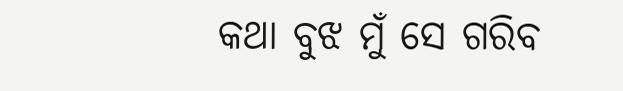କଥା ବୁଝ ମୁଁ ସେ ଗରିବ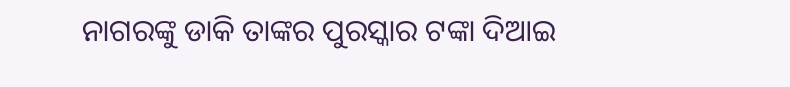ନାଗରଙ୍କୁ ଡାକି ତାଙ୍କର ପୁରସ୍କାର ଟଙ୍କା ଦିଆଇ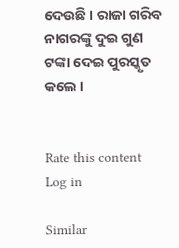ଦେଉଛି । ରାଜା ଗରିବ ନାଗରଙ୍କୁ ଦୁଇ ଗୁଣ ଟଙ୍କା ଦେଇ ପୁରସ୍କୃତ କଲେ ।


Rate this content
Log in

Similar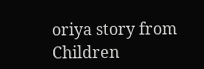oriya story from Children